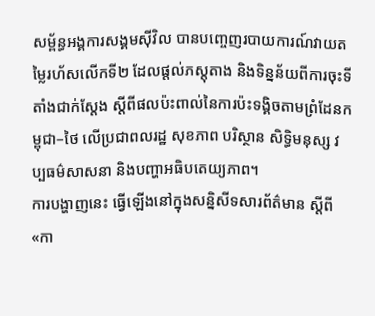សម្ព័ន្ធអង្គការសង្គមស៊ីវិល បានបញ្ចេញរបាយការណ៍វាយតម្លៃរហ័សលើកទី២ ដែលផ្តល់ភស្តុតាង និងទិន្នន័យពីការចុះទីតាំងជាក់ស្តែង ស្តីពីផលប៉ះពាល់នៃការប៉ះទង្គិចតាមព្រំដែនកម្ពុជា–ថៃ លើប្រជាពលរដ្ឋ សុខភាព បរិស្ថាន សិទ្ធិមនុស្ស វប្បធម៌សាសនា និងបញ្ហាអធិបតេយ្យភាព។
ការបង្ហាញនេះ ធ្វើឡើងនៅក្នុងសន្និសីទសារព័ត៌មាន ស្តីពី «កា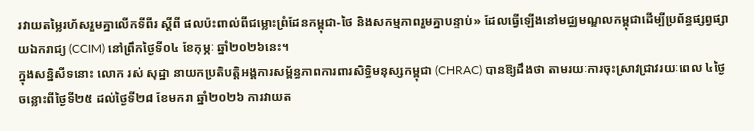រវាយតម្លៃរហ័សរួមគ្នាលើកទីពីរ ស្ដីពី ផលប៉ះពាល់ពីជម្លោះព្រំដែនកម្ពុជា-ថៃ និងសកម្មភាពរួមគ្នាបន្ទាប់» ដែលធ្វើឡើងនៅមជ្ឈមណ្ឌលកម្ពុជាដើម្បីប្រព័ន្ធផ្សព្វផ្សាយឯករាជ្យ (CCIM) នៅព្រឹកថ្ងៃទី០៤ ខែកុម្ភៈ ឆ្នាំ២០២៦នេះ។
ក្នុងសន្និសីទនោះ លោក រស់ សុដ្ឋា នាយកប្រតិបត្តិអង្គការសម្ព័ន្ធភាពការពារសិទ្ធិមនុស្សកម្ពុជា (CHRAC) បានឱ្យដឹងថា តាមរយៈការចុះស្រាវជ្រាវរយៈពេល ៤ថ្ងៃ ចន្លោះពីថ្ងៃទី២៥ ដល់ថ្ងៃទី២៨ ខែមករា ឆ្នាំ២០២៦ ការវាយត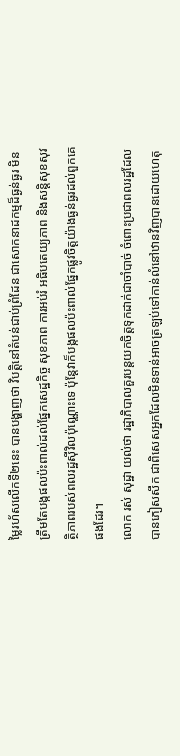ម្លៃរហ័សលើកទី២នេះ បានបង្ហាញថា វិបត្តិនៅតំបន់ជាប់ព្រំដែន ជាសោកនាដកម្មដ៏ធ្ងន់ធ្ងរ មិនត្រឹមតែបង្កផលប៉ះពាល់ដល់ផ្នែកសេដ្ឋកិច្ច សុខភាព ការអប់រំ អធិបតេយ្យភាព និងសន្តិសុខសុវត្ថិភាពរបស់ពលរដ្ឋស៊ីវិលប៉ុណ្ណោះទេ ប៉ុន្តែវាក៏បង្កផលប៉ះពាល់ផ្នែកផ្លូវចិត្តយ៉ាងធ្ងន់ធ្ងរដល់ពួកគេផងដែរ។
លោក រស់ សុដ្ឋា យល់ថា រដ្ឋាភិបាលគួរបន្តយកចិត្តទុកដាក់ជាចាំបាច់ ចំពោះប្រជាពលរដ្ឋដែលបានភៀសសឹក ជាពិសេសអ្នកដែលមិនទាន់អាចត្រឡប់ទៅកាន់លំនៅឋានវិញបានដោយហេតុ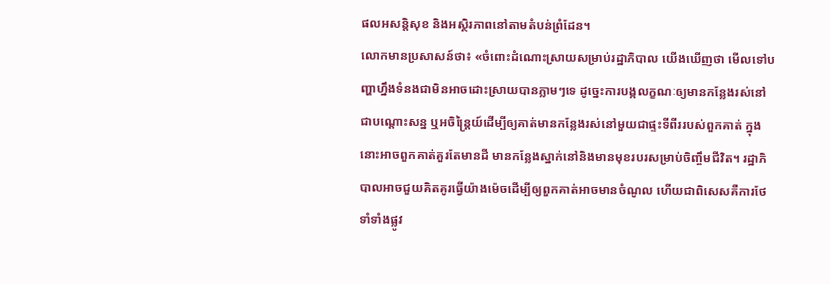ផលអសន្តិសុខ និងអស្ថិរភាពនៅតាមតំបន់ព្រំដែន។
លោកមានប្រសាសន៍ថា៖ «ចំពោះដំណោះស្រាយសម្រាប់រដ្ឋាភិបាល យើងឃើញថា មើលទៅបញ្ហាហ្នឹងទំនងជាមិនអាចដោះស្រាយបានភ្លាមៗទេ ដូច្នេះការបង្កលក្ខណៈឲ្យមានកន្លែងរស់នៅជាបណ្ដោះសន្ន ឬអចិន្ត្រៃយ៍ដើម្បីឲ្យគាត់មានកន្លែងរស់នៅមួយជាផ្ទះទីពីររបស់ពួកគាត់ ក្នុងនោះអាចពួកគាត់គួរតែមានដី មានកន្លែងស្នាក់នៅនិងមានមុខរបរសម្រាប់ចិញ្ចឹមជីវិត។ រដ្ឋាភិបាលអាចជួយគិតគូរធ្វើយ៉ាងម៉េចដើម្បីឲ្យពួកគាត់អាចមានចំណូល ហើយជាពិសេសគឺការថែទាំទាំងផ្លូវ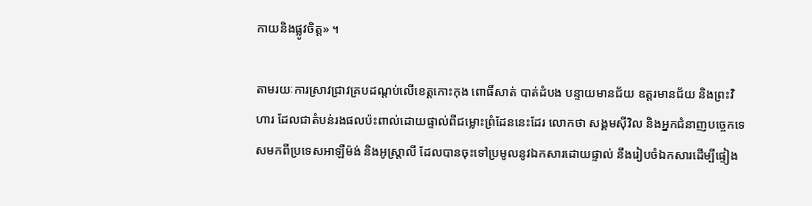កាយនិងផ្លូវចិត្ត» ។

តាមរយៈការស្រាវជ្រាវគ្របដណ្តប់លើខេត្តកោះកុង ពោធិ៍សាត់ បាត់ដំបង បន្ទាយមានជ័យ ឧត្តរមានជ័យ និងព្រះវិហារ ដែលជាតំបន់រងផលប៉ះពាល់ដោយផ្ទាល់ពីជម្លោះព្រំដែននេះដែរ លោកថា សង្គមស៊ីវិល និងអ្នកជំនាញបច្ចេកទេសមកពីប្រទេសអាឡឺម៉ង់ និងអូស្ត្រាលី ដែលបានចុះទៅប្រមូលនូវឯកសារដោយផ្ទាល់ នឹងរៀបចំឯកសារដើម្បីផ្ទៀង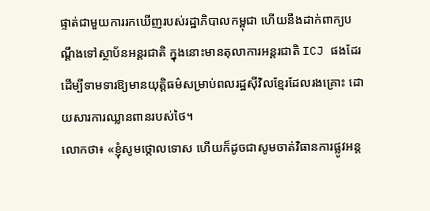ផ្ទាត់ជាមួយការរកឃើញរបស់រដ្ឋាភិបាលកម្ពុជា ហើយនឹងដាក់ពាក្យបណ្តឹងទៅស្ថាប័នអន្តរជាតិ ក្នុងនោះមានតុលាការអន្តរជាតិ ICJ ផងដែរ ដើម្បីទាមទារឱ្យមានយុត្តិធម៌សម្រាប់ពលរដ្ឋស៊ីវិលខ្មែរដែលរងគ្រោះ ដោយសារការឈ្លានពានរបស់ថៃ។
លោកថា៖ «ខ្ញុំសូមថ្កោលទោស ហើយក៏ដូចជាសូមចាត់វិធានការផ្លូវអន្ត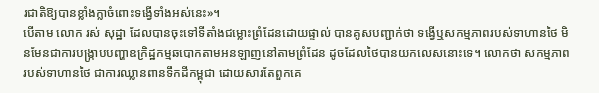រជាតិឱ្យបានខ្លាំងក្លាចំពោះទង្វើទាំងអស់នេះ»។
បើតាម លោក រស់ សុដ្ឋា ដែលបានចុះទៅទីតាំងជម្លោះព្រំដែនដោយផ្ទាល់ បានគូសបញ្ជាក់ថា ទង្វើឬសកម្មភាពរបស់ទាហានថៃ មិនមែនជាការបង្ក្រាបបញ្ហាឧក្រិដ្ឋកម្មឆបោកតាមអនឡាញនៅតាមព្រំដែន ដូចដែលថៃបានយកលេសនោះទេ។ លោកថា សកម្មភាពរបស់ទាហានថៃ ជាការឈ្លានពានទឹកដីកម្ពុជា ដោយសារតែពួកគេ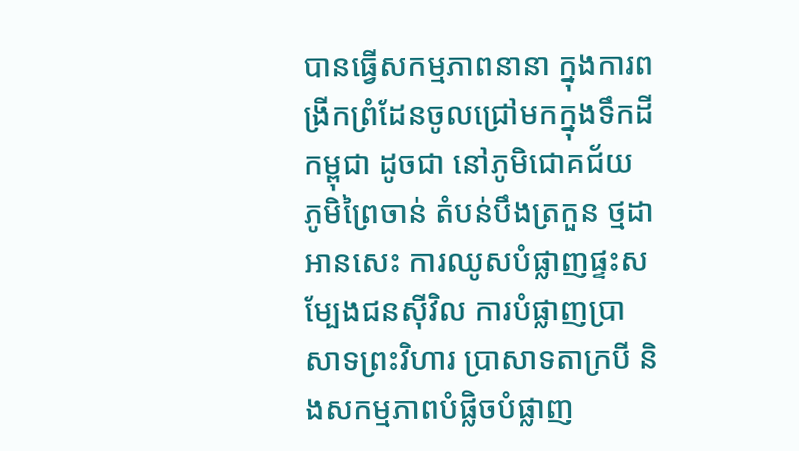បានធ្វើសកម្មភាពនានា ក្នុងការពង្រីកព្រំដែនចូលជ្រៅមកក្នុងទឹកដីកម្ពុជា ដូចជា នៅភូមិជោគជ័យ ភូមិព្រៃចាន់ តំបន់បឹងត្រកួន ថ្មដា អានសេះ ការឈូសបំផ្លាញផ្ទះសម្បែងជនស៊ីវិល ការបំផ្លាញប្រាសាទព្រះវិហារ ប្រាសាទតាក្របី និងសកម្មភាពបំផ្លិចបំផ្លាញ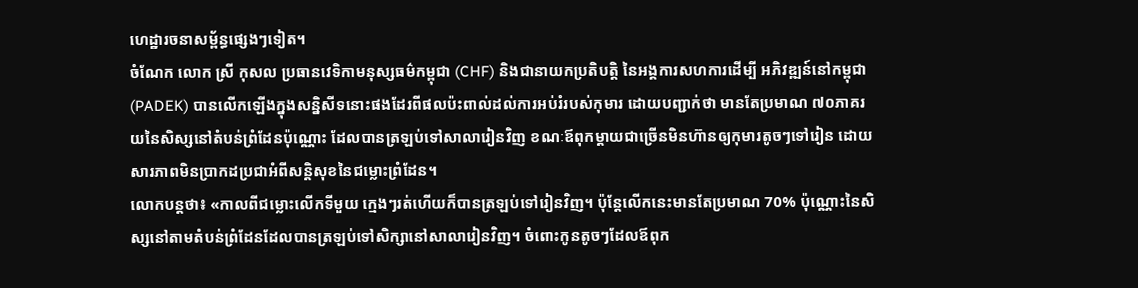ហេដ្ឋារចនាសម្ព័ន្ធផ្សេងៗទៀត។
ចំណែក លោក ស្រី កុសល ប្រធានវេទិកាមនុស្សធម៌កម្ពុជា (CHF) និងជានាយកប្រតិបត្តិ នៃអង្គការសហការដើម្បី អភិវឌ្ឍន៍នៅកម្ពុជា (PADEK) បានលើកឡើងក្នុងសន្និសីទនោះផងដែរពីផលប៉ះពាល់ដល់ការអប់រំរបស់កុមារ ដោយបញ្ជាក់ថា មានតែប្រមាណ ៧០ភាគរយនៃសិស្សនៅតំបន់ព្រំដែនប៉ុណ្ណោះ ដែលបានត្រឡប់ទៅសាលារៀនវិញ ខណៈឪពុកម្តាយជាច្រើនមិនហ៊ានឲ្យកុមារតូចៗទៅរៀន ដោយសារភាពមិនប្រាកដប្រជាអំពីសន្តិសុខនៃជម្លោះព្រំដែន។
លោកបន្តថា៖ «កាលពីជម្លោះលើកទីមួយ ក្មេងៗរត់ហើយក៏បានត្រឡប់ទៅរៀនវិញ។ ប៉ុន្តែលើកនេះមានតែប្រមាណ 70% ប៉ុណ្ណោះនៃសិស្សនៅតាមតំបន់ព្រំដែនដែលបានត្រឡប់ទៅសិក្សានៅសាលារៀនវិញ។ ចំពោះកូនតូចៗដែលឪពុក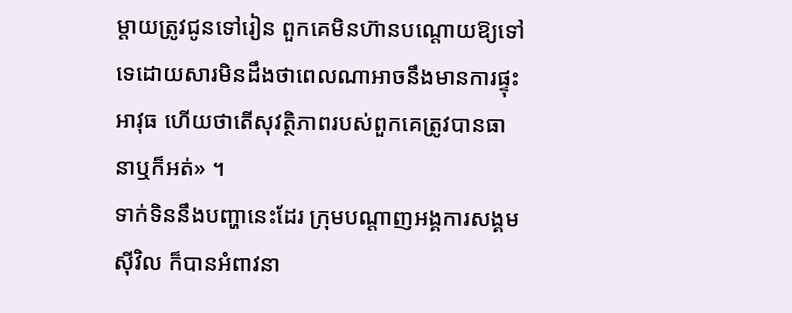ម្ដាយត្រូវជូនទៅរៀន ពួកគេមិនហ៊ានបណ្ដោយឱ្យទៅទេដោយសារមិនដឹងថាពេលណាអាចនឹងមានការផ្ទុះអាវុធ ហើយថាតើសុវត្ថិភាពរបស់ពួកគេត្រូវបានធានាឬក៏អត់» ។
ទាក់ទិននឹងបញ្ហានេះដែរ ក្រុមបណ្តាញអង្គការសង្គមស៊ីវិល ក៏បានអំពាវនា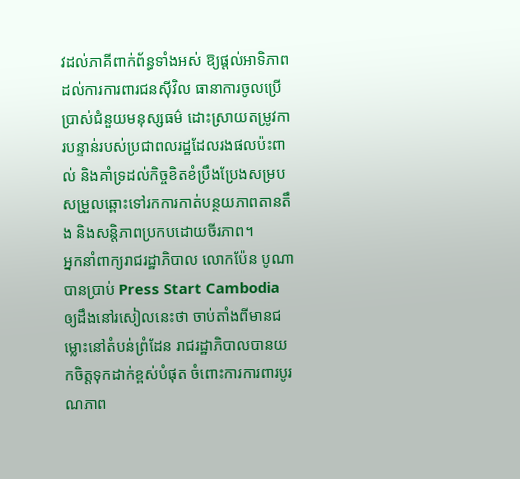វដល់ភាគីពាក់ព័ន្ធទាំងអស់ ឱ្យផ្ដល់អាទិភាពដល់ការការពារជនស៊ីវិល ធានាការចូលប្រើប្រាស់ជំនួយមនុស្សធម៌ ដោះស្រាយតម្រូវការបន្ទាន់របស់ប្រជាពលរដ្ឋដែលរងផលប៉ះពាល់ និងគាំទ្រដល់កិច្ចខិតខំប្រឹងប្រែងសម្របសម្រួលឆ្ពោះទៅរកការកាត់បន្ថយភាពតានតឹង និងសន្តិភាពប្រកបដោយចីរភាព។
អ្នកនាំពាក្យរាជរដ្ឋាភិបាល លោកប៉ែន បូណា បានប្រាប់ Press Start Cambodia ឲ្យដឹងនៅរសៀលនេះថា ចាប់តាំងពីមានជម្លោះនៅតំបន់ព្រំដែន រាជរដ្ឋាភិបាលបានយកចិត្តទុកដាក់ខ្ពស់បំផុត ចំពោះការការពារបូរណភាព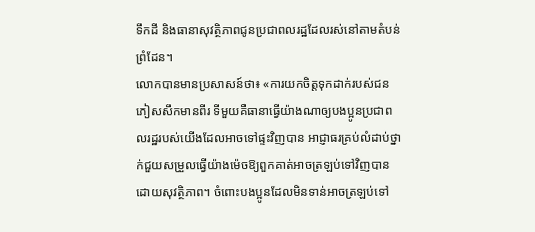ទឹកដី និងធានាសុវត្ថិភាពជូនប្រជាពលរដ្ឋដែលរស់នៅតាមតំបន់ព្រំដែន។
លោកបានមានប្រសាសន៍ថា៖ «ការយកចិត្តទុកដាក់របស់ជនភៀសសឹកមានពីរ ទីមួយគឺធានាធ្វើយ៉ាងណាឲ្យបងប្អូនប្រជាពលរដ្ឋរបស់យើងដែលអាចទៅផ្ទះវិញបាន អាជ្ញាធរគ្រប់លំដាប់ថ្នាក់ជួយសម្រួលធ្វើយ៉ាងម៉េចឱ្យពួកគាត់អាចត្រឡប់ទៅវិញបានដោយសុវត្ថិភាព។ ចំពោះបងប្អូនដែលមិនទាន់អាចត្រឡប់ទៅ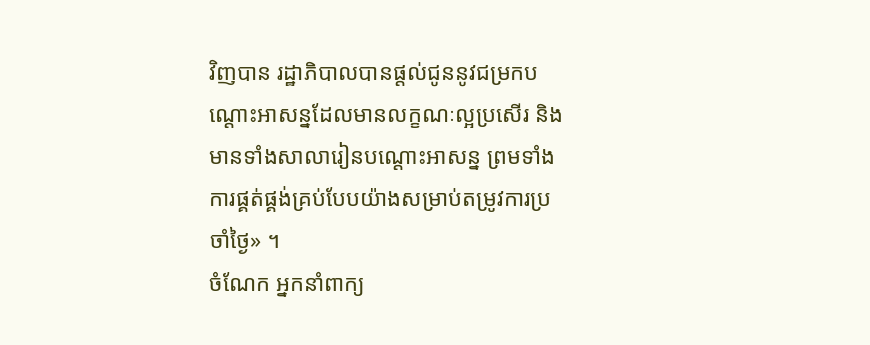វិញបាន រដ្ឋាភិបាលបានផ្ដល់ជូននូវជម្រកបណ្ដោះអាសន្នដែលមានលក្ខណៈល្អប្រសើរ និងមានទាំងសាលារៀនបណ្ដោះអាសន្ន ព្រមទាំងការផ្គត់ផ្គង់គ្រប់បែបយ៉ាងសម្រាប់តម្រូវការប្រចាំថ្ងៃ» ។
ចំណែក អ្នកនាំពាក្យ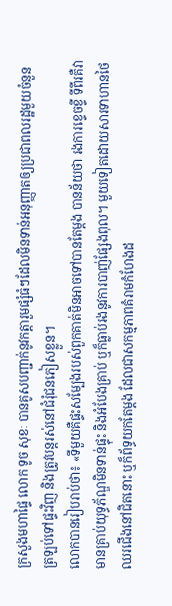ក្រសួងមហាផ្ទៃ លោក ទូច សុខៈ បានគូសបញ្ជាក់នូវកត្តារួមផ្សំធំៗដែលមិនទាន់អនុញ្ញាតឲ្យប្រជាពលរដ្ឋមួយចំនួនត្រឡប់ទៅផ្ទះវិញ និងត្រូវបន្តរស់នៅជំរុំជនភៀសខ្លួន។
លោកបានរៀបរាប់ថា៖ «ទីមួយគឺផ្ទះសម្បែងរបស់ពួកគាត់មិនអាចទៅបានតែម្ដង បានន័យថា រងការខ្ទេចខ្ទី ទីពីរគឺវាមានគ្រាប់យុទ្ធភ័ណ្ឌមិនទាន់ផ្ទុះ និងអំបែងគ្រាប់ ឬក៏ធ្លាប់រងនូវការបាញ់ផ្សែងពុល។ មួយទៀតដោយសារទាហានថៃឈរជើងនៅជិតនោះ ឬក៏ព័ទ្ធយកតែម្ដង ដែលជាសកម្មភាពគំរាមកំហែងដ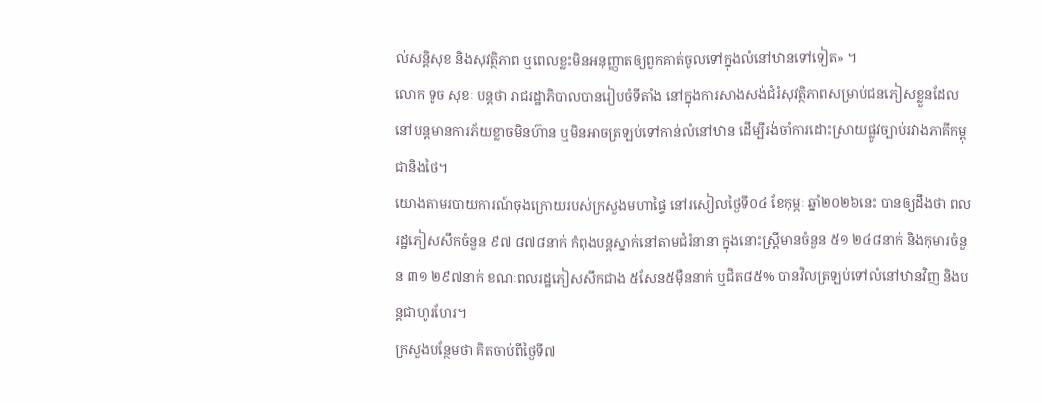ល់សន្តិសុខ និងសុវត្ថិភាព ឬពេលខ្លះមិនអនុញ្ញាតឲ្យពួកគាត់ចូលទៅក្នុងលំនៅឋានទៅទៀត» ។
លោក ទូច សុខៈ បន្តថា រាជរដ្ឋាភិបាលបានរៀបចំទីតាំង នៅក្នុងការសាងសង់ជំរំសុវត្ថិភាពសម្រាប់ជនភៀសខ្លួនដែលនៅបន្តមានការភ័យខ្លាចមិនហ៊ាន ឬមិនអាចត្រឡប់ទៅកាន់លំនៅឋាន ដើម្បីរង់ចាំការដោះស្រាយផ្លូវច្បាប់រវាងភាគីកម្ពុជានិងថៃ។
យោងតាមរបាយការណ៍ចុងក្រោយរបស់ក្រសួងមហាផ្ទៃ នៅរសៀលថ្ងៃទី០៤ ខែកុម្ភៈ ឆ្នាំ២០២៦នេះ បានឲ្យដឹងថា ពលរដ្ឋភៀសសឹកចំនួន ៩៧ ៨៧៨នាក់ កំពុងបន្តស្នាក់នៅតាមជំរំនានា ក្នុងនោះស្រ្តីមានចំនួន ៥១ ២៤៨នាក់ និងកុមារចំនួន ៣១ ២៩៧នាក់ ខណៈពលរដ្ឋភៀសសឹកជាង ៥សែន៥ម៉ឺននាក់ ឬជិត៨៥% បានវិលត្រឡប់ទៅលំនៅឋានវិញ និងបន្តជាហូរហែរ។
ក្រសួងបន្ថែមថា គិតចាប់ពីថ្ងៃទី៧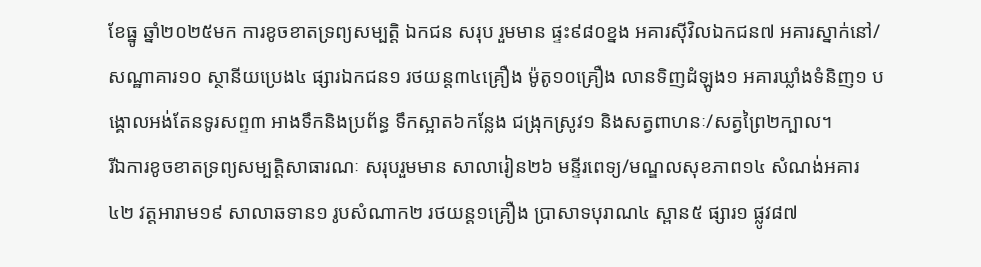ខែធ្នូ ឆ្នាំ២០២៥មក ការខូចខាតទ្រព្យសម្បត្តិ ឯកជន សរុប រួមមាន ផ្ទះ៩៨០ខ្នង អគារស៊ីវិលឯកជន៧ អគារស្នាក់នៅ/សណ្ឋាគារ១០ ស្ថានីយប្រេង៤ ផ្សារឯកជន១ រថយន្ត៣៤គ្រឿង ម៉ូតូ១០គ្រឿង លានទិញដំឡូង១ អគារឃ្លាំងទំនិញ១ បង្គោលអង់តែនទូរសព្ទ៣ អាងទឹកនិងប្រព័ន្ធ ទឹកស្អាត៦កន្លែង ជង្រុកស្រូវ១ និងសត្វពាហនៈ/សត្វព្រៃ២ក្បាល។
រីឯការខូចខាតទ្រព្យសម្បត្តិសាធារណៈ សរុបរួមមាន សាលារៀន២៦ មន្ទីរពេទ្យ/មណ្ឌលសុខភាព១៤ សំណង់អគារ៤២ វត្តអារាម១៩ សាលាឆទាន១ រូបសំណាក២ រថយន្ត១គ្រឿង ប្រាសាទបុរាណ៤ ស្ពាន៥ ផ្សារ១ ផ្លូវ៨៧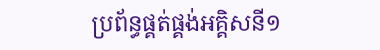ប្រព័ន្ធផ្គត់ផ្គង់អគ្គិសនី១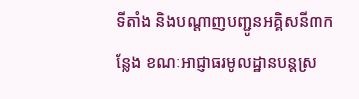ទីតាំង និងបណ្ដាញបញ្ជូនអគ្គិសនី៣កន្លែង ខណៈអាជ្ញាធរមូលដ្ឋានបន្តស្រ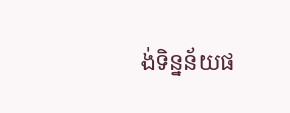ង់ទិន្នន័យផ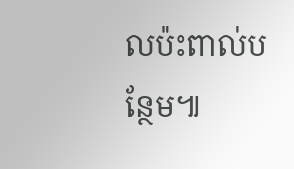លប៉ះពាល់បន្ថែម៕